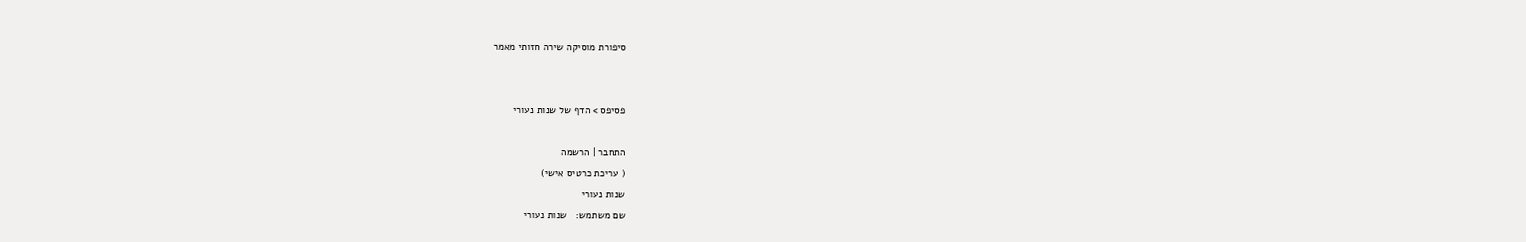סיפורת מוסיקה שירה חזותי מאמר


פסיפס > הדף של שנות נעורי

התחבר | הרשמה
( עריכת כרטיס אישי)
שנות נעורי
שם משתמש:   שנות נעורי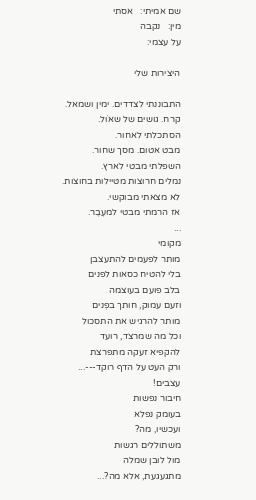שם אמיתי:   אסתי
מין:   נקבה
על עצמי:

היצירות שלי

התבוננתי לצדדים. ימין ושמאל.
קרח. גושים של שאוׁל.
הסתכלתי לאחור.
מבט אטום. מסך שחור.
השפלתי מבטי לארץ.
נמלים חרוצות מטיילות בחוצות.
לא מצאתי מבוקשי.
אז הרמתי מבטי למעֶבֶר.
...
מקומי
מותר לפעמים להתעצבן
בלי להטיח כסאות לפנים
בלב פועם בעוצמה
וזעם עמוק, חותך בפְנים
מותר להרגיש את התסכול
וכל מה שמרצד, רועד
להקפיא זעקה מתפרצת
ורק העט על הדף רוקד---...
עצבים!
חיבור נפשות
בעומק נפלא
ועכשיו, מה?
משתוללים רגשות
מול לובן שמלה
מתגעגעת, אלא מה?...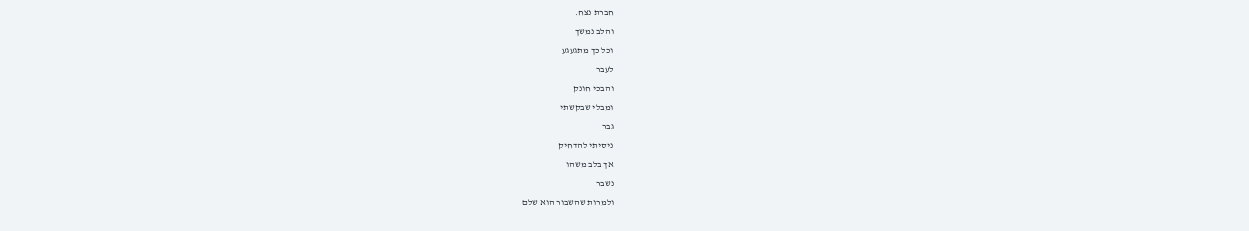חברת נצח.
והלב נמשך
וכל כך מתגעגע
לעבר
והבכי חונק
ומבלי שבקשתי
גבר
ניסיתי להדחיק
אך בלב משהו
נשבר
ולמרות שהשבור הוא שלם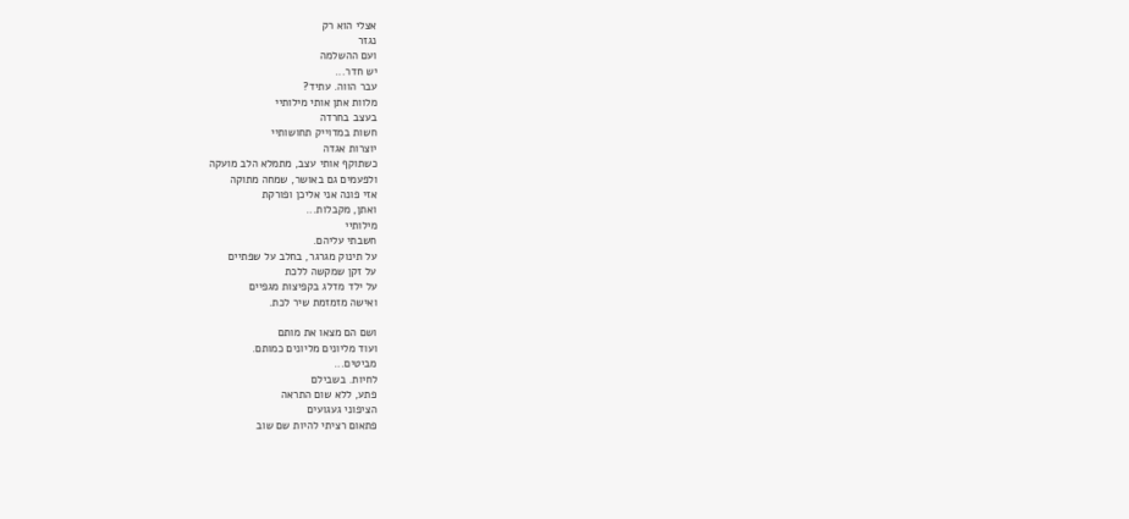אצלי הוא רק
נגזר
ועם ההשלמה
יש חדר...
עבר הווה. עתיד?
מלוות אתן אותי מילותיי
בעצב בחרדה
חשות במדוייק תחושותיי
יוצרות אגדה
כשתוקף אותי עצב, מתמלא הלב מועקה
ולפעמים גם באושר, שמחה מתוקה
אזי פונה אני אליכן ופורקת
ואתן, מקבלות...
מילותיי
חשבתי עליהם.
על תינוק מגרגר, בחלב על שפתיים
על זקן שמקשה ללכת
על ילד מדלג בקפיצות מגפיים
ואישה מזמזמת שיר לכת.

ושם הם מצאו את מותם
ועוד מליונים מליונים כמותם.
מביטים...
לחיות. בשבילם
פתע, ללא שום התראה
הציפוני געגועים
פתאום רציתי להיות שם שוב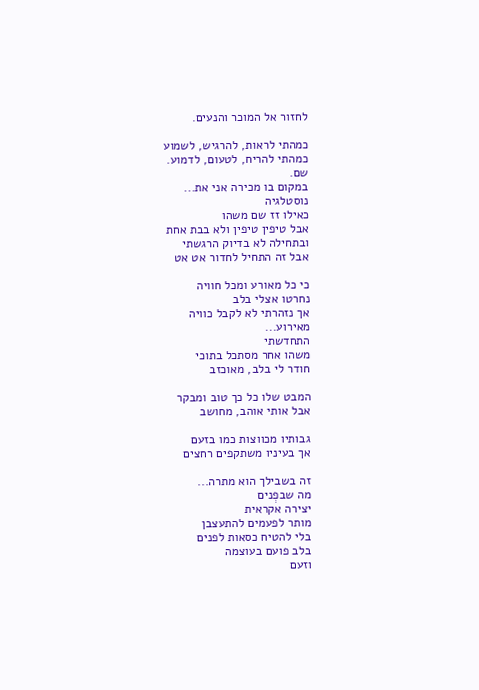לחזור אל המוכר והנעים.

כמהתי לראות, להרגיש, לשמוע
כמהתי להריח, לטעום, לדמוע.
שם.
במקום בו מכירה אני את...
נוסטלגיה
כאילו זז שם משהו
אבל טיפין טיפין ולא בבת אחת
ובתחילה לא בדיוק הרגשתי
אבל זה התחיל לחדור אט אט

כי כל מאורע ומכל חוויה
נחרטו אצלי בלב
אך נזהרתי לא לקבל כוויה
מאירוע...
התחדשתי
משהו אחר מסתכל בתוכי
חודר לי בלב, מאוכזב

המבט שלו כל כך טוב ומבקר
אבל אותי אוהב, מחושב

גבותיו מכווצות כמו בזעם
אך בעיניו משתקפים רחצים

זה בשבילך הוא מתרה...
מה שבפְנים
יצירה אקראית
מותר לפעמים להתעצבן
בלי להטיח כסאות לפנים
בלב פועם בעוצמה
וזעם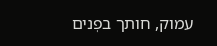עמוק, חותך בפְנים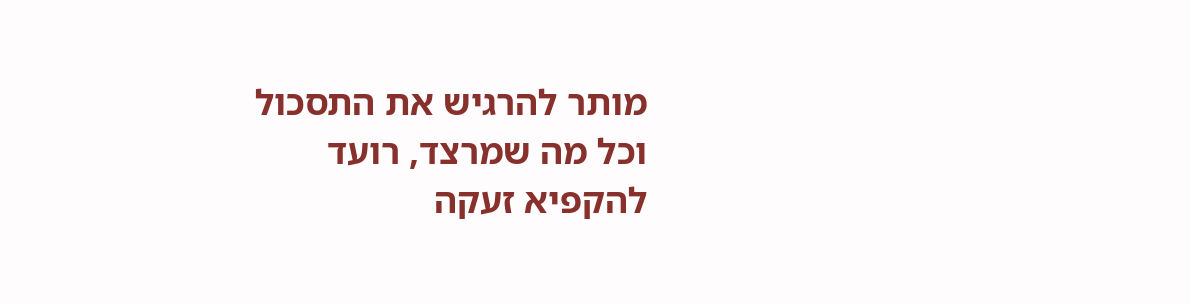מותר להרגיש את התסכול
וכל מה שמרצד, רועד
להקפיא זעקה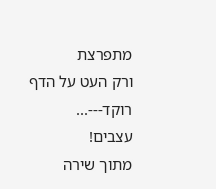מתפרצת
ורק העט על הדף רוקד---...
עצבים!
מתוך שירה